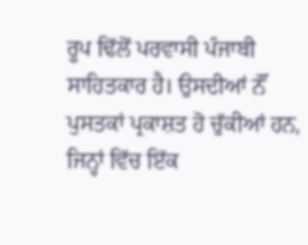ਰੂਪ ਢਿੱਲੋਂ ਪਰਵਾਸੀ ਪੰਜਾਬੀ ਸਾਹਿਤਕਾਰ ਹੈ। ਉਸਦੀਆਂ ਨੌਂ ਪੁਸਤਕਾਂ ਪ੍ਰਕਾਸ਼ਤ ਹੋ ਚੁੱਕੀਆਂ ਹਨ, ਜਿਨ੍ਹਾਂ ਵਿੱਚ ਇੱਕ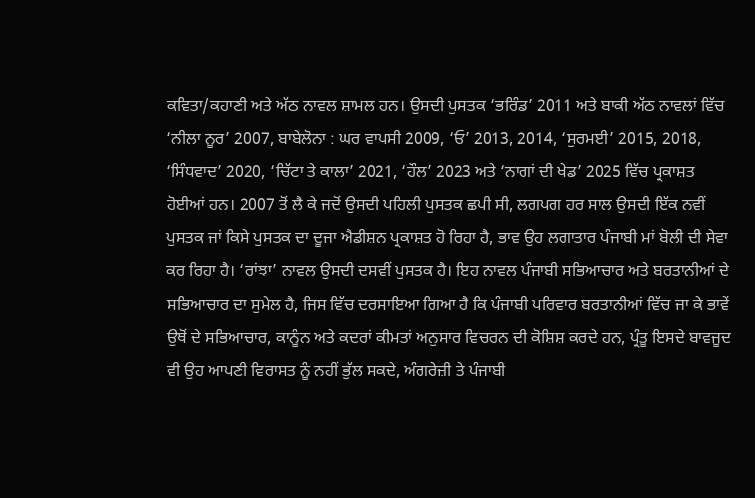ਕਵਿਤਾ/ਕਹਾਣੀ ਅਤੇ ਅੱਠ ਨਾਵਲ ਸ਼ਾਮਲ ਹਨ। ਉਸਦੀ ਪੁਸਤਕ ‘ਭਰਿੰਡ’ 2011 ਅਤੇ ਬਾਕੀ ਅੱਠ ਨਾਵਲਾਂ ਵਿੱਚ ‘ਨੀਲਾ ਨੂਰ’ 2007, ਬਾਬੇਲੋਨਾ : ਘਰ ਵਾਪਸੀ 2009, ‘ਓ’ 2013, 2014, ‘ਸੁਰਮਈ’ 2015, 2018, ‘ਸਿੰਧਵਾਦ’ 2020, ‘ਚਿੱਟਾ ਤੇ ਕਾਲਾ’ 2021, ‘ਹੌਲ’ 2023 ਅਤੇ ‘ਨਾਗਾਂ ਦੀ ਖੇਡ’ 2025 ਵਿੱਚ ਪ੍ਰਕਾਸ਼ਤ ਹੋਈਆਂ ਹਨ। 2007 ਤੋਂ ਲੈ ਕੇ ਜਦੋਂ ਉਸਦੀ ਪਹਿਲੀ ਪੁਸਤਕ ਛਪੀ ਸੀ, ਲਗਪਗ ਹਰ ਸਾਲ ਉਸਦੀ ਇੱਕ ਨਵੀਂ ਪੁਸਤਕ ਜਾਂ ਕਿਸੇ ਪੁਸਤਕ ਦਾ ਦੂਜਾ ਐਡੀਸ਼ਨ ਪ੍ਰਕਾਸ਼ਤ ਹੋ ਰਿਹਾ ਹੈ, ਭਾਵ ਉਹ ਲਗਾਤਾਰ ਪੰਜਾਬੀ ਮਾਂ ਬੋਲੀ ਦੀ ਸੇਵਾ ਕਰ ਰਿਹਾ ਹੈ। ‘ਰਾਂਝਾ’ ਨਾਵਲ ਉਸਦੀ ਦਸਵੀਂ ਪੁਸਤਕ ਹੈ। ਇਹ ਨਾਵਲ ਪੰਜਾਬੀ ਸਭਿਆਚਾਰ ਅਤੇ ਬਰਤਾਨੀਆਂ ਦੇ ਸਭਿਆਚਾਰ ਦਾ ਸੁਮੇਲ ਹੈ, ਜਿਸ ਵਿੱਚ ਦਰਸਾਇਆ ਗਿਆ ਹੈ ਕਿ ਪੰਜਾਬੀ ਪਰਿਵਾਰ ਬਰਤਾਨੀਆਂ ਵਿੱਚ ਜਾ ਕੇ ਭਾਵੇਂ ਉਥੋਂ ਦੇ ਸਭਿਆਚਾਰ, ਕਾਨੂੰਨ ਅਤੇ ਕਦਰਾਂ ਕੀਮਤਾਂ ਅਨੁਸਾਰ ਵਿਚਰਨ ਦੀ ਕੋਸ਼ਿਸ਼ ਕਰਦੇ ਹਨ, ਪ੍ਰੰਤੂ ਇਸਦੇ ਬਾਵਜੂਦ ਵੀ ਉਹ ਆਪਣੀ ਵਿਰਾਸਤ ਨੂੰ ਨਹੀਂ ਭੁੱਲ ਸਕਦੇ, ਅੰਗਰੇਜ਼ੀ ਤੇ ਪੰਜਾਬੀ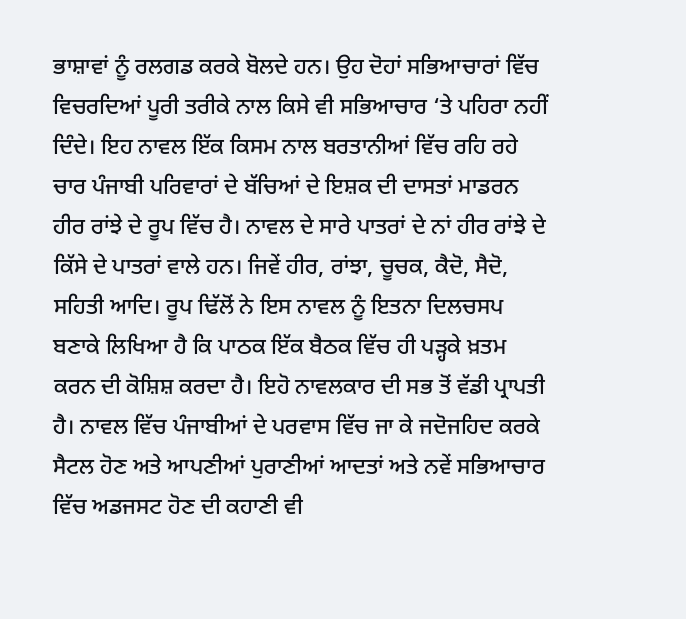ਭਾਸ਼ਾਵਾਂ ਨੂੰ ਰਲਗਡ ਕਰਕੇ ਬੋਲਦੇ ਹਨ। ਉਹ ਦੋਹਾਂ ਸਭਿਆਚਾਰਾਂ ਵਿੱਚ ਵਿਚਰਦਿਆਂ ਪੂਰੀ ਤਰੀਕੇ ਨਾਲ ਕਿਸੇ ਵੀ ਸਭਿਆਚਾਰ ‘ਤੇ ਪਹਿਰਾ ਨਹੀਂ ਦਿੰਦੇ। ਇਹ ਨਾਵਲ ਇੱਕ ਕਿਸਮ ਨਾਲ ਬਰਤਾਨੀਆਂ ਵਿੱਚ ਰਹਿ ਰਹੇ ਚਾਰ ਪੰਜਾਬੀ ਪਰਿਵਾਰਾਂ ਦੇ ਬੱਚਿਆਂ ਦੇ ਇਸ਼ਕ ਦੀ ਦਾਸਤਾਂ ਮਾਡਰਨ ਹੀਰ ਰਾਂਝੇ ਦੇ ਰੂਪ ਵਿੱਚ ਹੈ। ਨਾਵਲ ਦੇ ਸਾਰੇ ਪਾਤਰਾਂ ਦੇ ਨਾਂ ਹੀਰ ਰਾਂਝੇ ਦੇ ਕਿੱਸੇ ਦੇ ਪਾਤਰਾਂ ਵਾਲੇ ਹਨ। ਜਿਵੇਂ ਹੀਰ, ਰਾਂਝਾ, ਚੂਚਕ, ਕੈਦੋ, ਸੈਦੋ, ਸਹਿਤੀ ਆਦਿ। ਰੂਪ ਢਿੱਲੋਂ ਨੇ ਇਸ ਨਾਵਲ ਨੂੰ ਇਤਨਾ ਦਿਲਚਸਪ ਬਣਾਕੇ ਲਿਖਿਆ ਹੈ ਕਿ ਪਾਠਕ ਇੱਕ ਬੈਠਕ ਵਿੱਚ ਹੀ ਪੜ੍ਹਕੇ ਖ਼ਤਮ ਕਰਨ ਦੀ ਕੋਸ਼ਿਸ਼ ਕਰਦਾ ਹੈ। ਇਹੋ ਨਾਵਲਕਾਰ ਦੀ ਸਭ ਤੋਂ ਵੱਡੀ ਪ੍ਰਾਪਤੀ ਹੈ। ਨਾਵਲ ਵਿੱਚ ਪੰਜਾਬੀਆਂ ਦੇ ਪਰਵਾਸ ਵਿੱਚ ਜਾ ਕੇ ਜਦੋਜਹਿਦ ਕਰਕੇ ਸੈਟਲ ਹੋਣ ਅਤੇ ਆਪਣੀਆਂ ਪੁਰਾਣੀਆਂ ਆਦਤਾਂ ਅਤੇ ਨਵੇਂ ਸਭਿਆਚਾਰ ਵਿੱਚ ਅਡਜਸਟ ਹੋਣ ਦੀ ਕਹਾਣੀ ਵੀ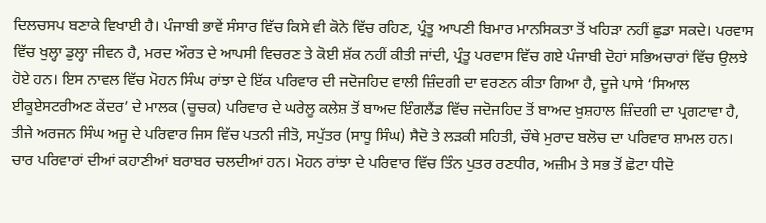ਦਿਲਚਸਪ ਬਣਾਕੇ ਵਿਖਾਈ ਹੈ। ਪੰਜਾਬੀ ਭਾਵੇਂ ਸੰਸਾਰ ਵਿੱਚ ਕਿਸੇ ਵੀ ਕੋਨੇ ਵਿੱਚ ਰਹਿਣ, ਪ੍ਰੰਤੂ ਆਪਣੀ ਬਿਮਾਰ ਮਾਨਸਿਕਤਾ ਤੋਂ ਖਹਿੜਾ ਨਹੀਂ ਛੁਡਾ ਸਕਦੇ। ਪਰਵਾਸ ਵਿੱਚ ਖੁਲ੍ਹਾ ਡੁਲ੍ਹਾ ਜੀਵਨ ਹੈ, ਮਰਦ ਔਰਤ ਦੇ ਆਪਸੀ ਵਿਚਰਣ ਤੇ ਕੋਈ ਸ਼ੱਕ ਨਹੀਂ ਕੀਤੀ ਜਾਂਦੀ, ਪ੍ਰੰਤੂ ਪਰਵਾਸ ਵਿੱਚ ਗਏ ਪੰਜਾਬੀ ਦੋਹਾਂ ਸਭਿਅਚਾਰਾਂ ਵਿੱਚ ਉਲਝੇ ਹੋਏ ਹਨ। ਇਸ ਨਾਵਲ ਵਿੱਚ ਮੋਹਨ ਸਿੰਘ ਰਾਂਝਾ ਦੇ ਇੱਕ ਪਰਿਵਾਰ ਦੀ ਜਦੋਜਹਿਦ ਵਾਲੀ ਜ਼ਿੰਦਗੀ ਦਾ ਵਰਣਨ ਕੀਤਾ ਗਿਆ ਹੈ, ਦੂਜੇ ਪਾਸੇ ‘ਸਿਆਲ ਈਕੂਏਸਟਰੀਅਣ ਕੇਂਦਰ’ ਦੇ ਮਾਲਕ (ਚੂਚਕ) ਪਰਿਵਾਰ ਦੇ ਘਰੇਲੂ ਕਲੇਸ਼ ਤੋਂ ਬਾਅਦ ਇੰਗਲੈਂਡ ਵਿੱਚ ਜਦੋਜਹਿਦ ਤੋਂ ਬਾਅਦ ਖ਼ੁਸ਼ਹਾਲ ਜ਼ਿੰਦਗੀ ਦਾ ਪ੍ਰਗਟਾਵਾ ਹੈ, ਤੀਜੇ ਅਰਜਨ ਸਿੰਘ ਅਜੂ ਦੇ ਪਰਿਵਾਰ ਜਿਸ ਵਿੱਚ ਪਤਨੀ ਜੀਤੋ, ਸਪੁੱਤਰ (ਸਾਧੂ ਸਿੰਘ) ਸੈਦੋ ਤੇ ਲੜਕੀ ਸਹਿਤੀ, ਚੌਥੇ ਮੁਰਾਦ ਬਲੋਚ ਦਾ ਪਰਿਵਾਰ ਸ਼ਾਮਲ ਹਨ। ਚਾਰ ਪਰਿਵਾਰਾਂ ਦੀਆਂ ਕਹਾਣੀਆਂ ਬਰਾਬਰ ਚਲਦੀਆਂ ਹਨ। ਮੋਹਨ ਰਾਂਝਾ ਦੇ ਪਰਿਵਾਰ ਵਿੱਚ ਤਿੰਨ ਪੁਤਰ ਰਣਧੀਰ, ਅਜ਼ੀਮ ਤੇ ਸਭ ਤੋਂ ਛੋਟਾ ਧੀਦੋ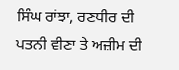ਸਿੰਘ ਰਾਂਝਾ, ਰਣਧੀਰ ਦੀ ਪਤਨੀ ਵੀਣਾ ਤੇ ਅਜ਼ੀਮ ਦੀ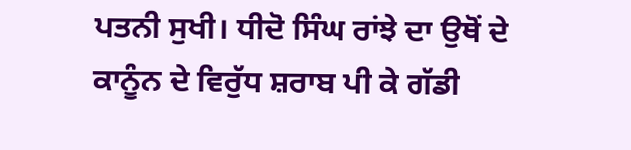ਪਤਨੀ ਸੁਖੀ। ਧੀਦੋ ਸਿੰਘ ਰਾਂਝੇ ਦਾ ਉਥੋਂ ਦੇ ਕਾਨੂੰਨ ਦੇ ਵਿਰੁੱਧ ਸ਼ਰਾਬ ਪੀ ਕੇ ਗੱਡੀ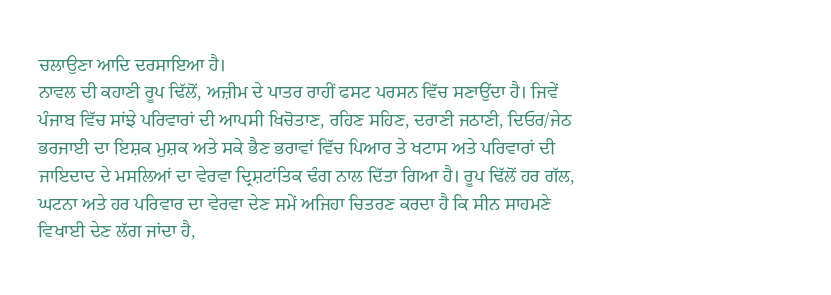ਚਲਾਉਣਾ ਆਦਿ ਦਰਸਾਇਆ ਹੈ।
ਨਾਵਲ ਦੀ ਕਹਾਣੀ ਰੂਪ ਢਿੱਲੋਂ, ਅਜ਼ੀਮ ਦੇ ਪਾਤਰ ਰਾਹੀਂ ਫਸਟ ਪਰਸਨ ਵਿੱਚ ਸਣਾਉਂਦਾ ਹੈ। ਜਿਵੇਂ ਪੰਜਾਬ ਵਿੱਚ ਸਾਂਝੇ ਪਰਿਵਾਰਾਂ ਦੀ ਆਪਸੀ ਖਿਚੋਤਾਣ, ਰਹਿਣ ਸਹਿਣ, ਦਰਾਣੀ ਜਠਾਣੀ, ਦਿਓਰ/ਜੇਠ ਭਰਜਾਈ ਦਾ ਇਸ਼ਕ ਮੁਸ਼ਕ ਅਤੇ ਸਕੇ ਭੈਣ ਭਰਾਵਾਂ ਵਿੱਚ ਪਿਆਰ ਤੇ ਖਟਾਸ ਅਤੇ ਪਰਿਵਾਰਾਂ ਦੀ ਜਾਇਦਾਦ ਦੇ ਮਸਲਿਆਂ ਦਾ ਵੇਰਵਾ ਦ੍ਰਿਸ਼ਟਾਂਤਿਕ ਢੰਗ ਨਾਲ ਦਿੱਤਾ ਗਿਆ ਹੈ। ਰੂਪ ਢਿੱਲੋਂ ਹਰ ਗੱਲ, ਘਟਨਾ ਅਤੇ ਹਰ ਪਰਿਵਾਰ ਦਾ ਵੇਰਵਾ ਦੇਣ ਸਮੇਂ ਅਜਿਹਾ ਚਿਤਰਣ ਕਰਦਾ ਹੈ ਕਿ ਸੀਨ ਸਾਹਮਣੇ ਵਿਖਾਈ ਦੇਣ ਲੱਗ ਜਾਂਦਾ ਹੈ,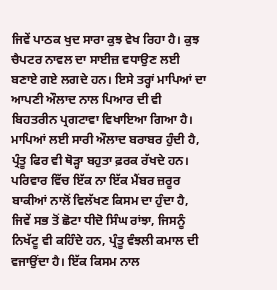ਜਿਵੇਂ ਪਾਠਕ ਖੁਦ ਸਾਰਾ ਕੁਝ ਵੇਖ ਰਿਹਾ ਹੈ। ਕੁਝ ਚੈਪਟਰ ਨਾਵਲ ਦਾ ਸਾਈਜ਼ ਵਧਾਉਣ ਲਈ ਬਣਾਏ ਗਏ ਲਗਦੇ ਹਨ। ਇਸੇ ਤਰ੍ਹਾਂ ਮਾਪਿਆਂ ਦਾ ਆਪਣੀ ਔਲਾਦ ਨਾਲ ਪਿਆਰ ਦੀ ਵੀ ਬਿਹਤਰੀਨ ਪ੍ਰਗਟਾਵਾ ਵਿਖਾਇਆ ਗਿਆ ਹੈ। ਮਾਪਿਆਂ ਲਈ ਸਾਰੀ ਔਲਾਦ ਬਰਾਬਰ ਹੁੰਦੀ ਹੈ, ਪ੍ਰੰਤੂ ਫਿਰ ਵੀ ਥੋੜ੍ਹਾ ਬਹੁਤਾ ਫ਼ਰਕ ਰੱਖਦੇ ਹਨ। ਪਰਿਵਾਰ ਵਿੱਚ ਇੱਕ ਨਾ ਇੱਕ ਮੈਂਬਰ ਜ਼ਰੂਰ ਬਾਕੀਆਂ ਨਾਲੋਂ ਵਿਲੱਖਣ ਕਿਸਮ ਦਾ ਹੁੰਦਾ ਹੈ, ਜਿਵੇਂ ਸਭ ਤੋਂ ਛੋਟਾ ਧੀਦੋ ਸਿੰਘ ਰਾਂਝਾ, ਜਿਸਨੂੰ ਨਿਖੱਟੂ ਵੀ ਕਹਿੰਦੇ ਹਨ, ਪ੍ਰੰਤੂ ਵੰਝਲੀ ਕਮਾਲ ਦੀ ਵਜਾਉਂਦਾ ਹੈ। ਇੱਕ ਕਿਸਮ ਨਾਲ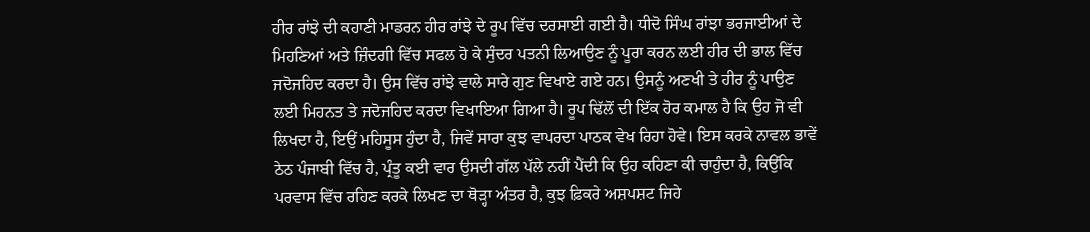ਹੀਰ ਰਾਂਝੇ ਦੀ ਕਹਾਣੀ ਮਾਡਰਨ ਹੀਰ ਰਾਂਝੇ ਦੇ ਰੂਪ ਵਿੱਚ ਦਰਸਾਈ ਗਈ ਹੈ। ਧੀਦੋ ਸਿੰਘ ਰਾਂਝਾ ਭਰਜਾਈਆਂ ਦੇ ਮਿਹਣਿਆਂ ਅਤੇ ਜ਼ਿੰਦਗੀ ਵਿੱਚ ਸਫਲ ਹੋ ਕੇ ਸੁੰਦਰ ਪਤਨੀ ਲਿਆਉਣ ਨੂੰ ਪੂਰਾ ਕਰਨ ਲਈ ਹੀਰ ਦੀ ਭਾਲ ਵਿੱਚ ਜਦੋਜਹਿਦ ਕਰਦਾ ਹੈ। ਉਸ ਵਿੱਚ ਰਾਂਝੇ ਵਾਲੇ ਸਾਰੇ ਗੁਣ ਵਿਖਾਏ ਗਏ ਹਨ। ਉਸਨੂੰ ਅਣਖੀ ਤੇ ਹੀਰ ਨੂੰ ਪਾਉਣ ਲਈ ਮਿਹਨਤ ਤੇ ਜਦੋਜਹਿਦ ਕਰਦਾ ਵਿਖਾਇਆ ਗਿਆ ਹੈ। ਰੂਪ ਢਿੱਲੋਂ ਦੀ ਇੱਕ ਹੋਰ ਕਮਾਲ ਹੈ ਕਿ ਉਹ ਜੋ ਵੀ ਲਿਖਦਾ ਹੈ, ਇਉਂ ਮਹਿਸੂਸ ਹੁੰਦਾ ਹੈ, ਜਿਵੇਂ ਸਾਰਾ ਕੁਝ ਵਾਪਰਦਾ ਪਾਠਕ ਵੇਖ ਰਿਹਾ ਹੋਵੇ। ਇਸ ਕਰਕੇ ਨਾਵਲ ਭਾਵੇਂ ਠੇਠ ਪੰਜਾਬੀ ਵਿੱਚ ਹੈ, ਪ੍ਰੰਤੂ ਕਈ ਵਾਰ ਉਸਦੀ ਗੱਲ ਪੱਲੇ ਨਹੀਂ ਪੈਂਦੀ ਕਿ ਉਹ ਕਹਿਣਾ ਕੀ ਚਾਹੁੰਦਾ ਹੈ, ਕਿਉਂਕਿ ਪਰਵਾਸ ਵਿੱਚ ਰਹਿਣ ਕਰਕੇ ਲਿਖਣ ਦਾ ਥੋੜ੍ਹਾ ਅੰਤਰ ਹੈ, ਕੁਝ ਫ਼ਿਕਰੇ ਅਸ਼ਪਸ਼ਟ ਜਿਹੇ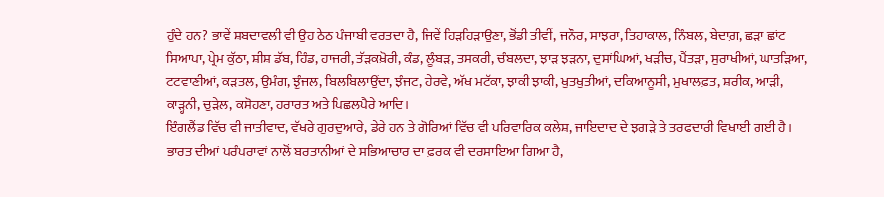ਹੁੰਦੇ ਹਨ? ਭਾਵੇਂ ਸ਼ਬਦਾਵਲੀ ਵੀ ਉਹ ਠੇਠ ਪੰਜਾਬੀ ਵਰਤਦਾ ਹੈ, ਜਿਵੇਂ ਹਿੜਹਿੜਾਉਣਾ, ਭੋਂਡੀ ਤੀਵੀਂ, ਜਨੌਰ, ਸਾਝਰਾ, ਤਿਹਾਕਾਲ, ਨਿੰਬਲ, ਬੇਦਾਗ਼, ਛੜਾ ਛਾਂਟ ਸਿਆਪਾ, ਪ੍ਰੇਮ ਕੁੱਠਾ, ਸ਼ੀਸ਼ ਡੱਬ, ਹਿੰਡ, ਹਾਜਰੀ, ਤੱੜਕਖ਼ੋਰੀ, ਕੰਡ, ਲੂੰਬੜ, ਤਸਕਰੀ, ਚੰਬਲਦਾ, ਝਾੜ ਝੜਨਾ, ਦੁਸਾਂਘਿਆਂ, ਖੜੀਚ, ਪੈਂਤੜਾ, ਸੁਰਾਖੀਆਂ, ਘਾਤੜਿਆ, ਟਟਵਾਣੀਆਂ, ਕੜਤਲ, ਉਮੰਗ, ਝੁੰਜਲ, ਬਿਲਬਿਲਾਉਂਦਾ, ਝੰਜਟ, ਹੇਰਵੇ, ਅੱਖ ਮਟੱਕਾ, ਝਾਕੀ ਝਾਕੀ, ਖੁਤਖੁਤੀਆਂ, ਦਕਿਆਨੂਸੀ, ਮੁਖਾਲਫ਼ਤ, ਸ਼ਰੀਕ, ਆੜੀ, ਕਾੜ੍ਹਨੀ, ਚੁੜੇਲ, ਕਸੋਹਣਾ, ਹਰਾਰਤ ਅਤੇ ਪਿਛਲਪੈਰੇ ਆਦਿ।
ਇੰਗਲੈਂਡ ਵਿੱਚ ਵੀ ਜਾਤੀਵਾਦ, ਵੱਖਰੇ ਗੁਰਦੁਆਰੇ, ਡੇਰੇ ਹਨ ਤੇ ਗੋਰਿਆਂ ਵਿੱਚ ਵੀ ਪਰਿਵਾਰਿਕ ਕਲੇਸ਼, ਜਾਇਦਾਦ ਦੇ ਝਗੜੇ ਤੇ ਤਰਫਦਾਰੀ ਵਿਖਾਈ ਗਈ ਹੈ। ਭਾਰਤ ਦੀਆਂ ਪਰੰਪਰਾਵਾਂ ਨਾਲੋਂ ਬਰਤਾਨੀਆਂ ਦੇ ਸਭਿਆਚਾਰ ਦਾ ਫ਼ਰਕ ਵੀ ਦਰਸਾਇਆ ਗਿਆ ਹੈ,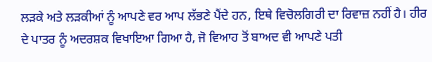ਲੜਕੇ ਅਤੇ ਲੜਕੀਆਂ ਨੂੰ ਆਪਣੇ ਵਰ ਆਪ ਲੱਭਣੇ ਪੈਂਦੇ ਹਨ, ਇਥੇ ਵਿਚੋਲਗਿਰੀ ਦਾ ਰਿਵਾਜ਼ ਨਹੀਂ ਹੈ। ਹੀਰ ਦੇ ਪਾਤਰ ਨੂੰ ਅਦਰਸ਼ਕ ਵਿਖਾਇਆ ਗਿਆ ਹੈ, ਜੋ ਵਿਆਹ ਤੋਂ ਬਾਅਦ ਵੀ ਆਪਣੇ ਪਤੀ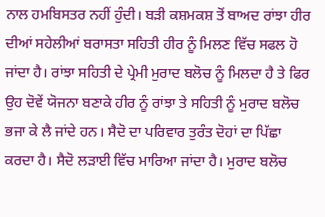ਨਾਲ ਹਮਬਿਸਤਰ ਨਹੀਂ ਹੁੰਦੀ। ਬੜੀ ਕਸ਼ਮਕਸ਼ ਤੋਂ ਬਾਅਦ ਰਾਂਝਾ ਹੀਰ ਦੀਆਂ ਸਹੇਲੀਆਂ ਬਰਾਸਤਾ ਸਹਿਤੀ ਹੀਰ ਨੂੰ ਮਿਲਣ ਵਿੱਚ ਸਫਲ ਹੋ ਜਾਂਦਾ ਹੈ। ਰਾਂਝਾ ਸਹਿਤੀ ਦੇ ਪ੍ਰੇਮੀ ਮੁਰਾਦ ਬਲੋਚ ਨੂੰ ਮਿਲਦਾ ਹੈ ਤੇ ਫਿਰ ਉਹ ਦੋਵੇਂ ਯੋਜਨਾ ਬਣਾਕੇ ਹੀਰ ਨੂੰ ਰਾਂਝਾ ਤੇ ਸਹਿਤੀ ਨੂੰ ਮੁਰਾਦ ਬਲੋਚ ਭਜਾ ਕੇ ਲੈ ਜਾਂਦੇ ਹਨ। ਸੈਦੋ ਦਾ ਪਰਿਵਾਰ ਤੁਰੰਤ ਦੋਹਾਂ ਦਾ ਪਿੱਛਾ ਕਰਦਾ ਹੈ। ਸੈਦੋ ਲੜਾਈ ਵਿੱਚ ਮਾਰਿਆ ਜਾਂਦਾ ਹੈ। ਮੁਰਾਦ ਬਲੋਚ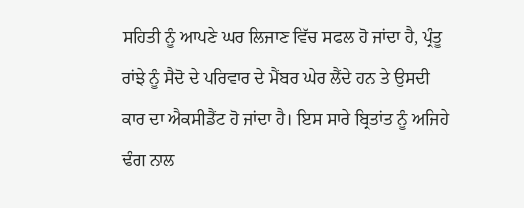ਸਹਿਤੀ ਨੂੰ ਆਪਣੇ ਘਰ ਲਿਜਾਣ ਵਿੱਚ ਸਫਲ ਹੋ ਜਾਂਦਾ ਹੈ, ਪ੍ਰੰਤੂ ਰਾਂਝੇ ਨੂੰ ਸੈਦੋ ਦੇ ਪਰਿਵਾਰ ਦੇ ਮੈਂਬਰ ਘੇਰ ਲੈਂਦੇ ਹਨ ਤੇ ਉਸਦੀ ਕਾਰ ਦਾ ਐਕਸੀਡੈਂਟ ਹੋ ਜਾਂਦਾ ਹੈ। ਇਸ ਸਾਰੇ ਬ੍ਰਿਤਾਂਤ ਨੂੰ ਅਜਿਹੇ ਢੰਗ ਨਾਲ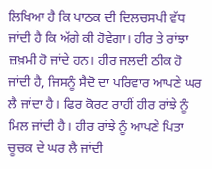ਲਿਖਿਆ ਹੈ ਕਿ ਪਾਠਕ ਦੀ ਦਿਲਚਸਪੀ ਵੱਧ ਜਾਂਦੀ ਹੈ ਕਿ ਅੱਗੇ ਕੀ ਹੋਵੇਗਾ। ਹੀਰ ਤੇ ਰਾਂਝਾ ਜ਼ਖ਼ਮੀ ਹੋ ਜਾਂਦੇ ਹਨ। ਹੀਰ ਜਲਦੀ ਠੀਕ ਹੋ ਜਾਂਦੀ ਹੈ, ਜਿਸਨੂੰ ਸੈਦੋ ਦਾ ਪਰਿਵਾਰ ਆਪਣੇ ਘਰ ਲੈ ਜਾਂਦਾ ਹੈ। ਫਿਰ ਕੋਰਟ ਰਾਹੀਂ ਹੀਰ ਰਾਂਝੇ ਨੂੰ ਮਿਲ ਜਾਂਦੀ ਹੈ। ਹੀਰ ਰਾਂਝੇ ਨੂੰ ਆਪਣੇ ਪਿਤਾ ਚੂਚਕ ਦੇ ਘਰ ਲੈ ਜਾਂਦੀ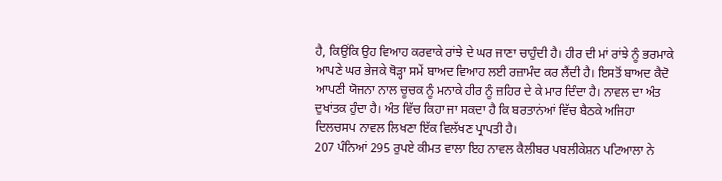ਹੈ, ਕਿਉਂਕਿ ਉਹ ਵਿਆਹ ਕਰਵਾਕੇ ਰਾਂਝੇ ਦੇ ਘਰ ਜਾਣਾ ਚਾਹੁੰਦੀ ਹੈ। ਹੀਰ ਦੀ ਮਾਂ ਰਾਂਝੇ ਨੂੰ ਭਰਮਾਕੇ ਆਪਣੇ ਘਰ ਭੇਜਕੇ ਥੋੜ੍ਹਾ ਸਮੇਂ ਬਾਅਦ ਵਿਆਹ ਲਈ ਰਜ਼ਾਮੰਦ ਕਰ ਲੈਂਦੀ ਹੈ। ਇਸਤੋਂ ਬਾਅਦ ਕੈਦੋ ਆਪਣੀ ਯੋਜਨਾ ਨਾਲ ਚੂਚਕ ਨੂੰ ਮਨਾਕੇ ਹੀਰ ਨੂੰ ਜ਼ਹਿਰ ਦੇ ਕੇ ਮਾਰ ਦਿੰਦਾ ਹੈ। ਨਾਵਲ ਦਾ ਅੰਤ ਦੁਖਾਂਤਕ ਹੁੰਦਾ ਹੈ। ਅੰਤ ਵਿੱਚ ਕਿਹਾ ਜਾ ਸਕਦਾ ਹੈ ਕਿ ਬਰਤਾਨਂਆਂ ਵਿੱਚ ਬੈਠਕੇ ਅਜਿਹਾ ਦਿਲਚਸਪ ਨਾਵਲ ਲਿਖਣਾ ਇੱਕ ਵਿਲੱਖਣ ਪ੍ਰਾਪਤੀ ਹੈ।
207 ਪੰਨਿਆਂ 295 ਰੁਪਏ ਕੀਮਤ ਵਾਲਾ ਇਹ ਨਾਵਲ ਕੈਲੀਬਰ ਪਬਲੀਕੇਸ਼ਨ ਪਟਿਆਲਾ ਨੇ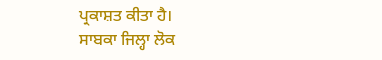ਪ੍ਰਕਾਸ਼ਤ ਕੀਤਾ ਹੈ।
ਸਾਬਕਾ ਜਿਲ੍ਹਾ ਲੋਕ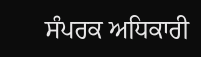ਸੰਪਰਕ ਅਧਿਕਾਰੀ